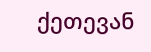ქეთევან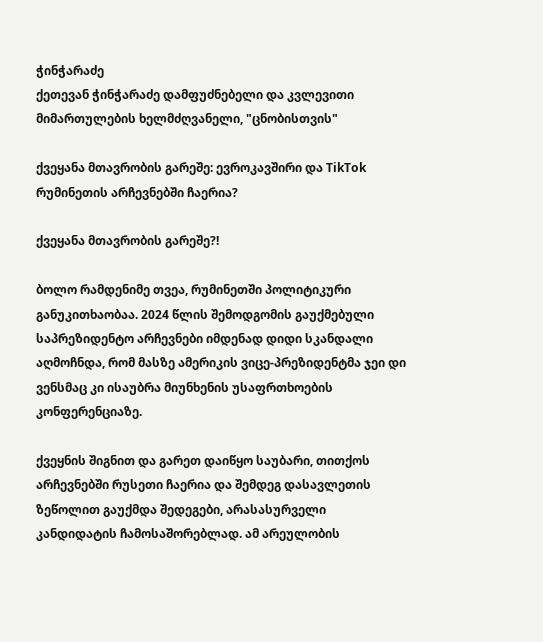ჭინჭარაძე
ქეთევან ჭინჭარაძე დამფუძნებელი და კვლევითი მიმართულების ხელმძღვანელი, "ცნობისთვის"

ქვეყანა მთავრობის გარეშე: ევროკავშირი და TikTok რუმინეთის არჩევნებში ჩაერია?

ქვეყანა მთავრობის გარეშე?!

ბოლო რამდენიმე თვეა, რუმინეთში პოლიტიკური განუკითხაობაა. 2024 წლის შემოდგომის გაუქმებული საპრეზიდენტო არჩევნები იმდენად დიდი სკანდალი აღმოჩნდა, რომ მასზე ამერიკის ვიცე-პრეზიდენტმა ჯეი დი ვენსმაც კი ისაუბრა მიუნხენის უსაფრთხოების კონფერენციაზე.

ქვეყნის შიგნით და გარეთ დაიწყო საუბარი, თითქოს არჩევნებში რუსეთი ჩაერია და შემდეგ დასავლეთის ზეწოლით გაუქმდა შედეგები, არასასურველი კანდიდატის ჩამოსაშორებლად. ამ არეულობის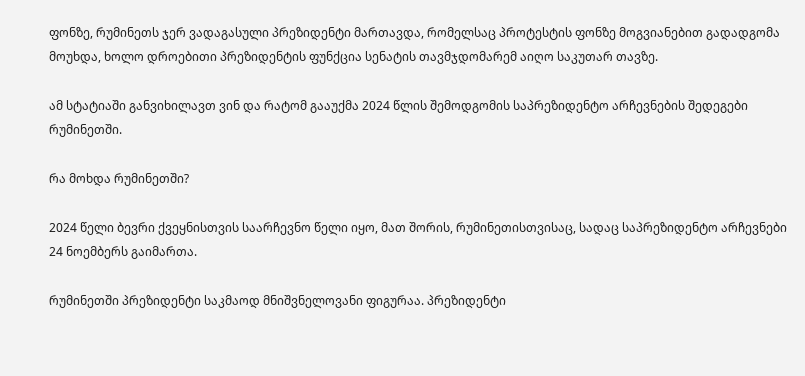ფონზე, რუმინეთს ჯერ ვადაგასული პრეზიდენტი მართავდა, რომელსაც პროტესტის ფონზე მოგვიანებით გადადგომა მოუხდა, ხოლო დროებითი პრეზიდენტის ფუნქცია სენატის თავმჯდომარემ აიღო საკუთარ თავზე.

ამ სტატიაში განვიხილავთ ვინ და რატომ გააუქმა 2024 წლის შემოდგომის საპრეზიდენტო არჩევნების შედეგები რუმინეთში.

რა მოხდა რუმინეთში?

2024 წელი ბევრი ქვეყნისთვის საარჩევნო წელი იყო, მათ შორის, რუმინეთისთვისაც, სადაც საპრეზიდენტო არჩევნები 24 ნოემბერს გაიმართა.

რუმინეთში პრეზიდენტი საკმაოდ მნიშვნელოვანი ფიგურაა. პრეზიდენტი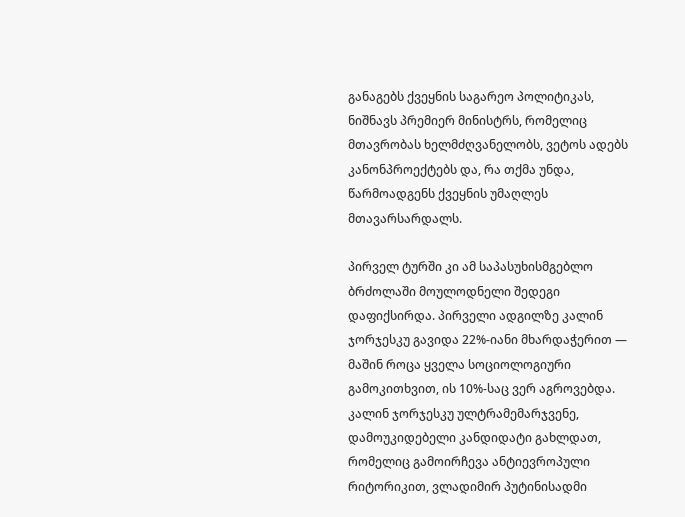განაგებს ქვეყნის საგარეო პოლიტიკას, ნიშნავს პრემიერ მინისტრს, რომელიც მთავრობას ხელმძღვანელობს, ვეტოს ადებს კანონპროექტებს და, რა თქმა უნდა, წარმოადგენს ქვეყნის უმაღლეს მთავარსარდალს.

პირველ ტურში კი ამ საპასუხისმგებლო ბრძოლაში მოულოდნელი შედეგი დაფიქსირდა. პირველი ადგილზე კალინ ჯორჯესკუ გავიდა 22%-იანი მხარდაჭერით — მაშინ როცა ყველა სოციოლოგიური გამოკითხვით, ის 10%-საც ვერ აგროვებდა. კალინ ჯორჯესკუ ულტრამემარჯვენე, დამოუკიდებელი კანდიდატი გახლდათ, რომელიც გამოირჩევა ანტიევროპული რიტორიკით, ვლადიმირ პუტინისადმი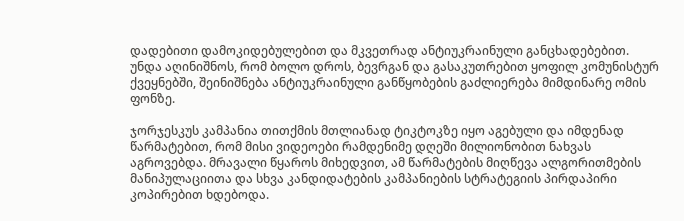დადებითი დამოკიდებულებით და მკვეთრად ანტიუკრაინული განცხადებებით. უნდა აღინიშნოს, რომ ბოლო დროს, ბევრგან და გასაკუთრებით ყოფილ კომუნისტურ ქვეყნებში, შეინიშნება ანტიუკრაინული განწყობების გაძლიერება მიმდინარე ომის ფონზე.

ჯორჯესკუს კამპანია თითქმის მთლიანად ტიკტოკზე იყო აგებული და იმდენად წარმატებით, რომ მისი ვიდეოები რამდენიმე დღეში მილიონობით ნახვას აგროვებდა. მრავალი წყაროს მიხედვით, ამ წარმატების მიღწევა ალგორითმების მანიპულაციითა და სხვა კანდიდატების კამპანიების სტრატეგიის პირდაპირი კოპირებით ხდებოდა.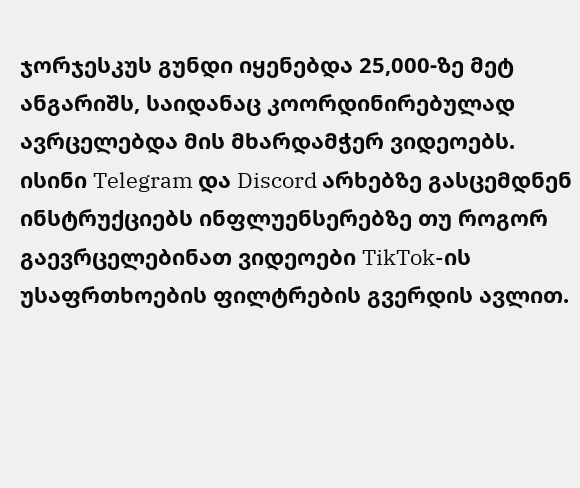ჯორჯესკუს გუნდი იყენებდა 25,000-ზე მეტ ანგარიშს, საიდანაც კოორდინირებულად ავრცელებდა მის მხარდამჭერ ვიდეოებს. ისინი Telegram და Discord არხებზე გასცემდნენ ინსტრუქციებს ინფლუენსერებზე თუ როგორ გაევრცელებინათ ვიდეოები TikTok-ის უსაფრთხოების ფილტრების გვერდის ავლით.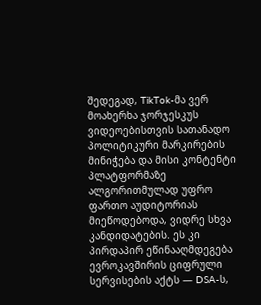შედეგად, TikTok-მა ვერ მოახერხა ჯორჯესკუს ვიდეოებისთვის სათანადო პოლიტიკური მარკირების მინიჭება და მისი კონტენტი პლატფორმაზე ალგორითმულად უფრო ფართო აუდიტორიას მიეწოდებოდა, ვიდრე სხვა კანდიდატების. ეს კი პირდაპირ ეწინააღმდეგება ევროკავშირის ციფრული სერვისების აქტს — DSA-ს,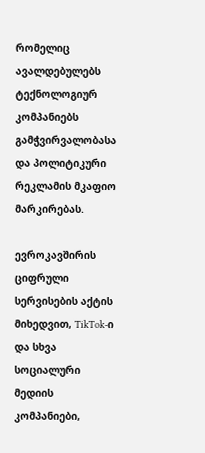რომელიც ავალდებულებს ტექნოლოგიურ კომპანიებს გამჭვირვალობასა და პოლიტიკური რეკლამის მკაფიო მარკირებას.

ევროკავშირის ციფრული სერვისების აქტის მიხედვით, TikTok-ი და სხვა სოციალური მედიის კომპანიები,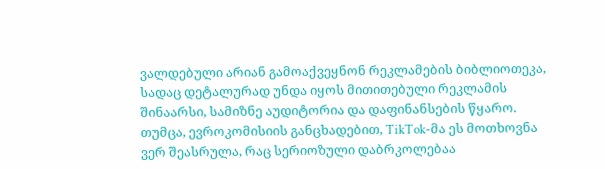ვალდებული არიან გამოაქვეყნონ რეკლამების ბიბლიოთეკა, სადაც დეტალურად უნდა იყოს მითითებული რეკლამის შინაარსი, სამიზნე აუდიტორია და დაფინანსების წყარო. თუმცა, ევროკომისიის განცხადებით, TikTok-მა ეს მოთხოვნა ვერ შეასრულა, რაც სერიოზული დაბრკოლებაა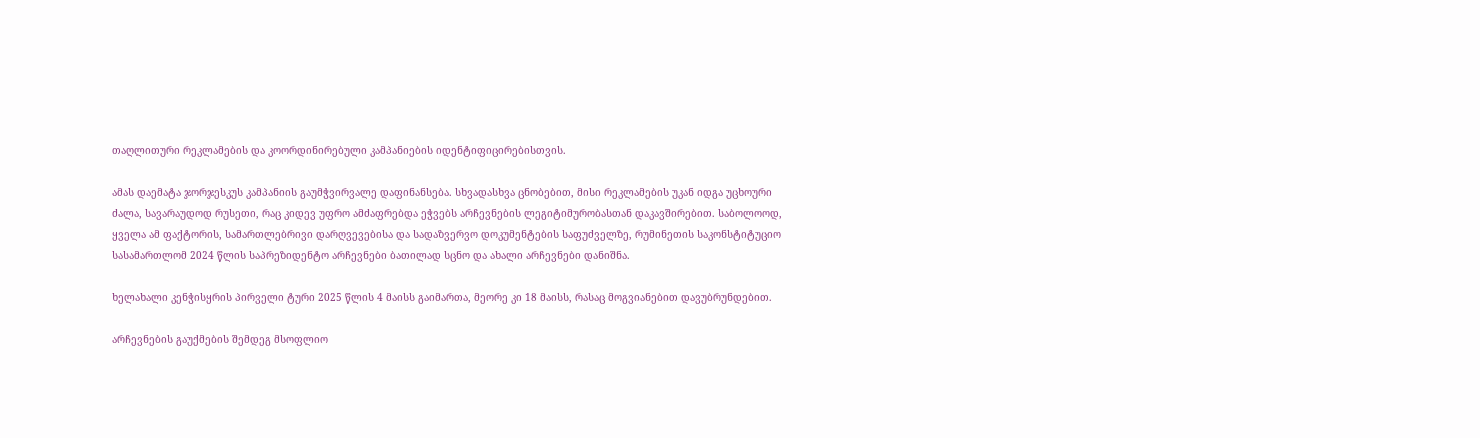თაღლითური რეკლამების და კოორდინირებული კამპანიების იდენტიფიცირებისთვის.

ამას დაემატა ჯორჯესკუს კამპანიის გაუმჭვირვალე დაფინანსება. სხვადასხვა ცნობებით, მისი რეკლამების უკან იდგა უცხოური ძალა, სავარაუდოდ რუსეთი, რაც კიდევ უფრო ამძაფრებდა ეჭვებს არჩევნების ლეგიტიმურობასთან დაკავშირებით. საბოლოოდ, ყველა ამ ფაქტორის, სამართლებრივი დარღვევებისა და სადაზვერვო დოკუმენტების საფუძველზე, რუმინეთის საკონსტიტუციო სასამართლომ 2024 წლის საპრეზიდენტო არჩევნები ბათილად სცნო და ახალი არჩევნები დანიშნა.

ხელახალი კენჭისყრის პირველი ტური 2025 წლის 4 მაისს გაიმართა, მეორე კი 18 მაისს, რასაც მოგვიანებით დავუბრუნდებით.

არჩევნების გაუქმების შემდეგ მსოფლიო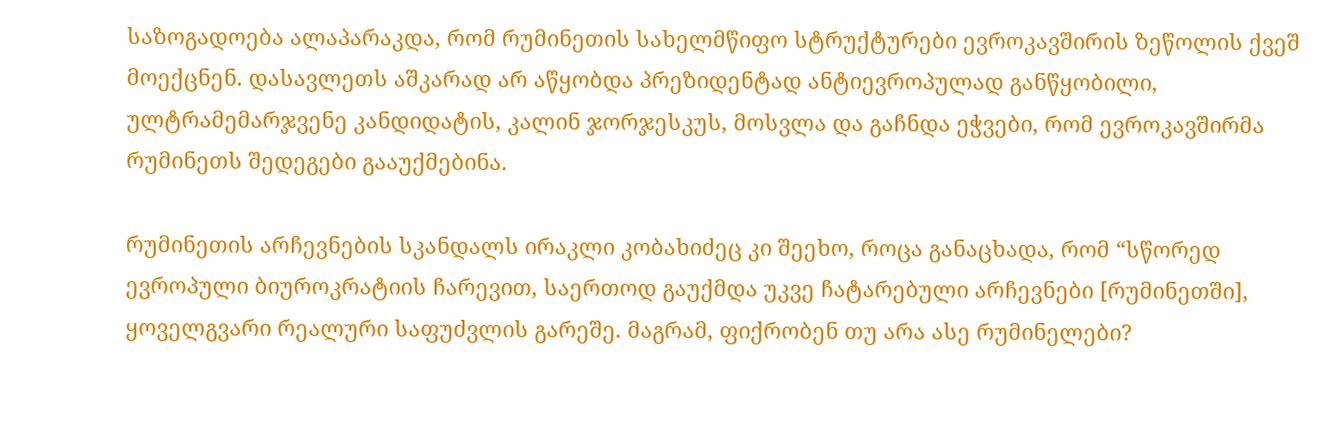საზოგადოება ალაპარაკდა, რომ რუმინეთის სახელმწიფო სტრუქტურები ევროკავშირის ზეწოლის ქვეშ მოექცნენ. დასავლეთს აშკარად არ აწყობდა პრეზიდენტად ანტიევროპულად განწყობილი, ულტრამემარჯვენე კანდიდატის, კალინ ჯორჯესკუს, მოსვლა და გაჩნდა ეჭვები, რომ ევროკავშირმა რუმინეთს შედეგები გააუქმებინა.

რუმინეთის არჩევნების სკანდალს ირაკლი კობახიძეც კი შეეხო, როცა განაცხადა, რომ “სწორედ ევროპული ბიუროკრატიის ჩარევით, საერთოდ გაუქმდა უკვე ჩატარებული არჩევნები [რუმინეთში], ყოველგვარი რეალური საფუძვლის გარეშე. მაგრამ, ფიქრობენ თუ არა ასე რუმინელები?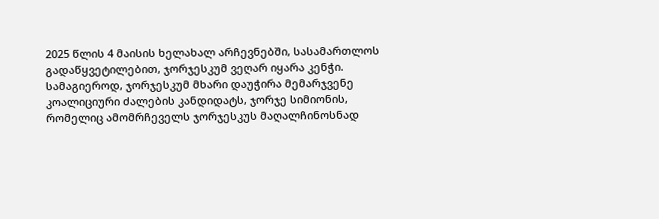2025 წლის 4 მაისის ხელახალ არჩევნებში, სასამართლოს გადაწყვეტილებით, ჯორჯესკუმ ვეღარ იყარა კენჭი. სამაგიეროდ, ჯორჯესკუმ მხარი დაუჭირა მემარჯვენე კოალიციური ძალების კანდიდატს, ჯორჯე სიმიონის, რომელიც ამომრჩეველს ჯორჯესკუს მაღალჩინოსნად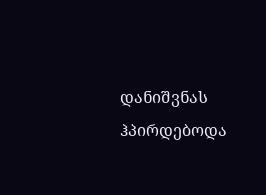დანიშვნას ჰპირდებოდა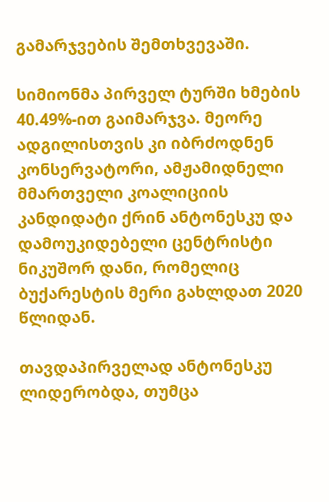გამარჯვების შემთხვევაში.

სიმიონმა პირველ ტურში ხმების 40.49%-ით გაიმარჯვა. მეორე ადგილისთვის კი იბრძოდნენ კონსერვატორი, ამჟამიდნელი მმართველი კოალიციის კანდიდატი ქრინ ანტონესკუ და დამოუკიდებელი ცენტრისტი ნიკუშორ დანი, რომელიც ბუქარესტის მერი გახლდათ 2020 წლიდან.

თავდაპირველად ანტონესკუ ლიდერობდა, თუმცა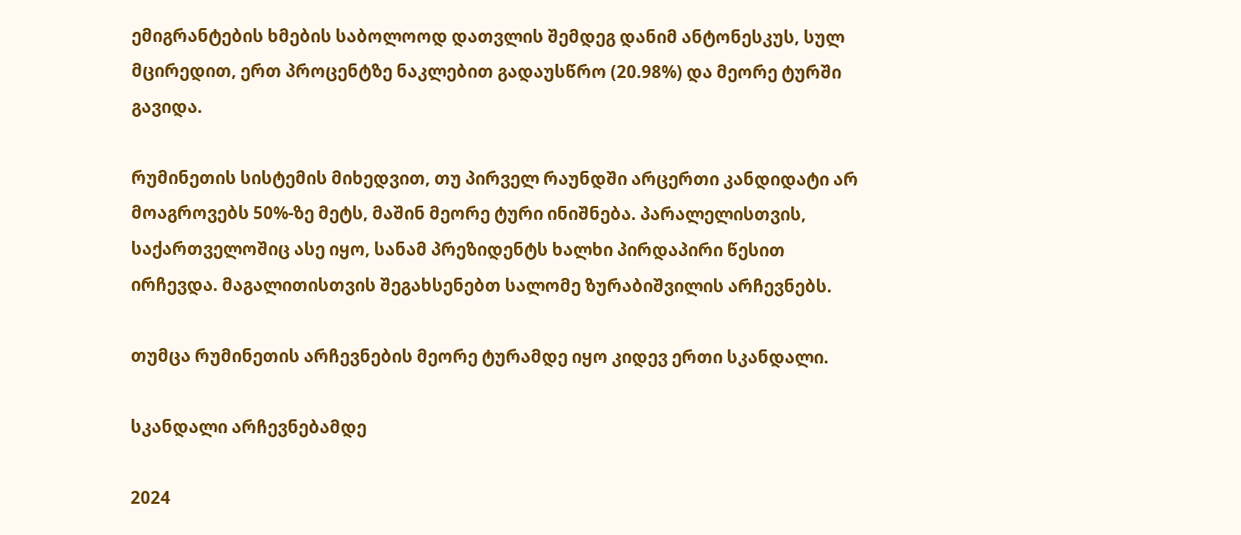ემიგრანტების ხმების საბოლოოდ დათვლის შემდეგ დანიმ ანტონესკუს, სულ მცირედით, ერთ პროცენტზე ნაკლებით გადაუსწრო (20.98%) და მეორე ტურში გავიდა.

რუმინეთის სისტემის მიხედვით, თუ პირველ რაუნდში არცერთი კანდიდატი არ მოაგროვებს 50%-ზე მეტს, მაშინ მეორე ტური ინიშნება. პარალელისთვის, საქართველოშიც ასე იყო, სანამ პრეზიდენტს ხალხი პირდაპირი წესით ირჩევდა. მაგალითისთვის შეგახსენებთ სალომე ზურაბიშვილის არჩევნებს.

თუმცა რუმინეთის არჩევნების მეორე ტურამდე იყო კიდევ ერთი სკანდალი.

სკანდალი არჩევნებამდე

2024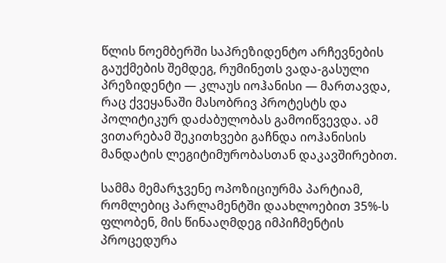წლის ნოემბერში საპრეზიდენტო არჩევნების გაუქმების შემდეგ, რუმინეთს ვადა-გასული პრეზიდენტი — კლაუს იოჰანისი — მართავდა, რაც ქვეყანაში მასობრივ პროტესტს და პოლიტიკურ დაძაბულობას გამოიწვევდა. ამ ვითარებამ შეკითხვები გაჩნდა იოჰანისის მანდატის ლეგიტიმურობასთან დაკავშირებით.

სამმა მემარჯვენე ოპოზიციურმა პარტიამ, რომლებიც პარლამენტში დაახლოებით 35%-ს ფლობენ, მის წინააღმდეგ იმპიჩმენტის პროცედურა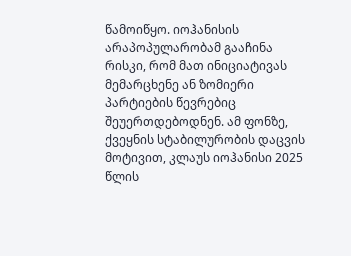წამოიწყო. იოჰანისის არაპოპულარობამ გააჩინა რისკი, რომ მათ ინიციატივას მემარცხენე ან ზომიერი პარტიების წევრებიც შეუერთდებოდნენ. ამ ფონზე, ქვეყნის სტაბილურობის დაცვის მოტივით, კლაუს იოჰანისი 2025 წლის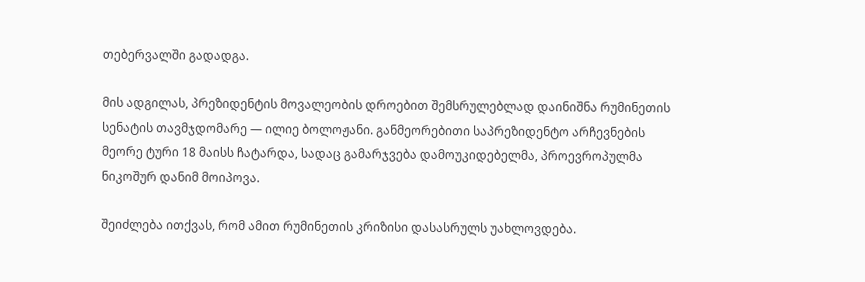თებერვალში გადადგა.

მის ადგილას, პრეზიდენტის მოვალეობის დროებით შემსრულებლად დაინიშნა რუმინეთის სენატის თავმჯდომარე — ილიე ბოლოჟანი. განმეორებითი საპრეზიდენტო არჩევნების მეორე ტური 18 მაისს ჩატარდა, სადაც გამარჯვება დამოუკიდებელმა, პროევროპულმა ნიკოშურ დანიმ მოიპოვა.

შეიძლება ითქვას, რომ ამით რუმინეთის კრიზისი დასასრულს უახლოვდება.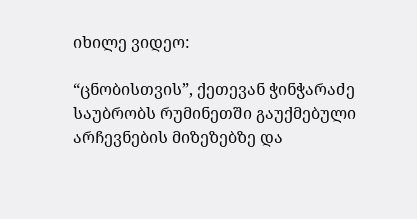იხილე ვიდეო:

“ცნობისთვის”, ქეთევან ჭინჭარაძე საუბრობს რუმინეთში გაუქმებული არჩევნების მიზეზებზე და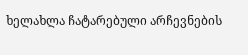ხელახლა ჩატარებული არჩევნების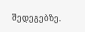შედეგებზე.